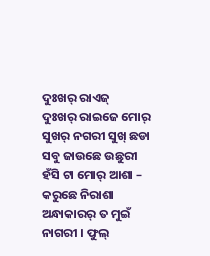ଦୁଃଖର୍ ରାଏଜ୍
ଦୁଃଖର୍ ରାଇଜେ ମୋର୍ ସୁଖର୍ ନଗରୀ ସୁଖ୍ ଛଡା ସବୁ ଜାଉଛେ ଉଛୁରୀ ହଁସି ଟା ମୋର୍ ଆଶା – କରୁଛେ ନିରାଶା ଅନ୍ଧାକାରର୍ ତ ମୁଇଁ ନାଗରୀ । ଫୁଲ୍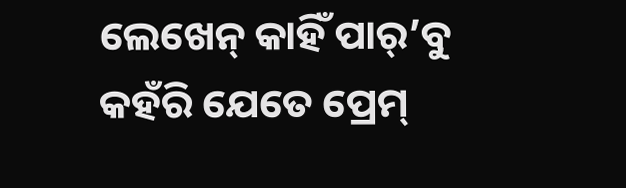ଲେଖେନ୍ କାହିଁ ପାର୍’ବୁ କହଁରି ଯେତେ ପ୍ରେମ୍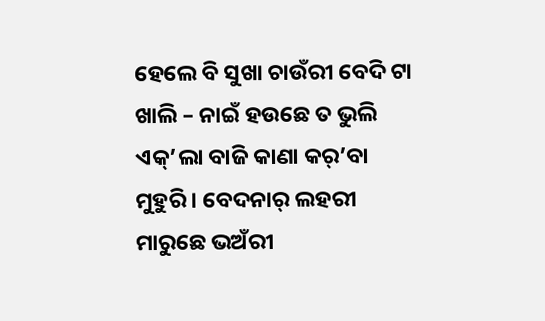ହେଲେ ବି ସୁଖା ଚାଉଁରୀ ବେଦି ଟା ଖାଲି – ନାଇଁ ହଉଛେ ତ ଭୁଲି ଏକ୍’ଲା ବାଜି କାଣା କର୍’ବା ମୁହୁରି । ବେଦନାର୍ ଲହରୀ ମାରୁଛେ ଭଅଁରୀ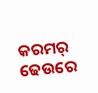କରମର୍ ଢେଉରେ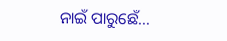ନାଇଁ ପାରୁଛେଁ…